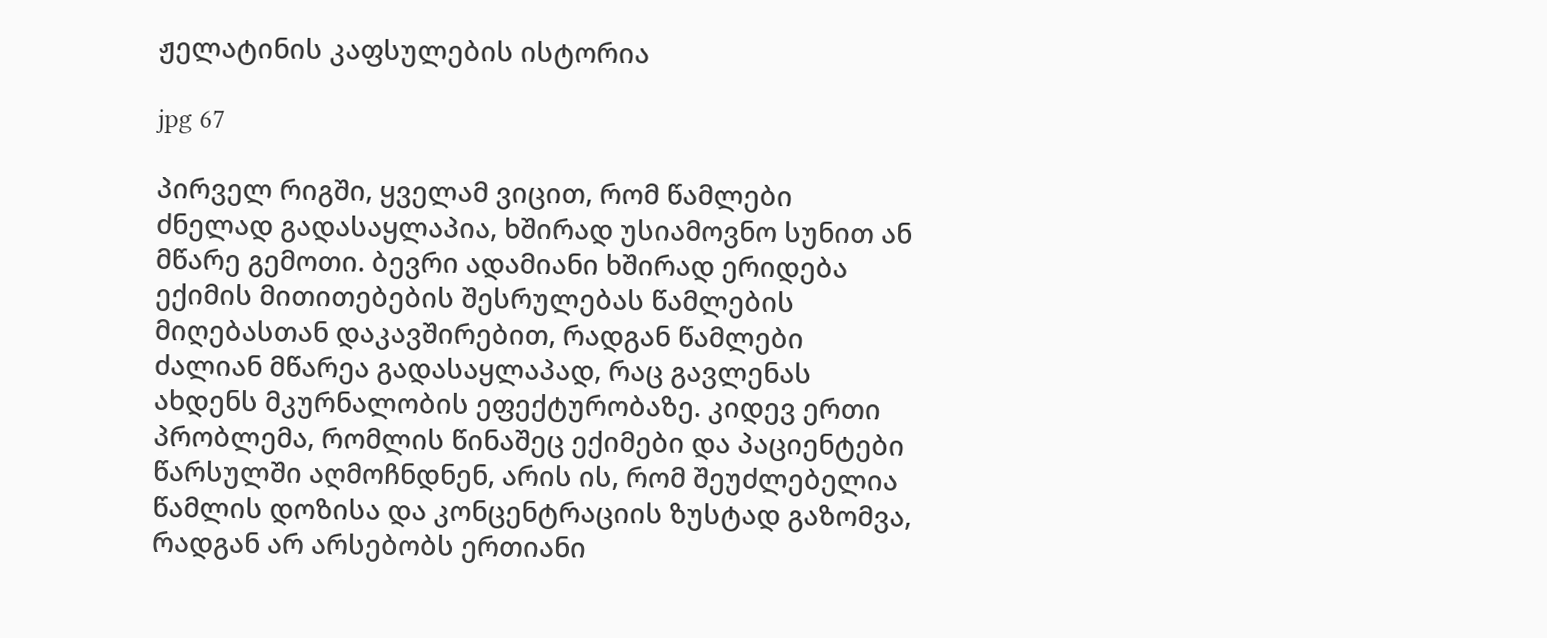ჟელატინის კაფსულების ისტორია

jpg 67

პირველ რიგში, ყველამ ვიცით, რომ წამლები ძნელად გადასაყლაპია, ხშირად უსიამოვნო სუნით ან მწარე გემოთი. ბევრი ადამიანი ხშირად ერიდება ექიმის მითითებების შესრულებას წამლების მიღებასთან დაკავშირებით, რადგან წამლები ძალიან მწარეა გადასაყლაპად, რაც გავლენას ახდენს მკურნალობის ეფექტურობაზე. კიდევ ერთი პრობლემა, რომლის წინაშეც ექიმები და პაციენტები წარსულში აღმოჩნდნენ, არის ის, რომ შეუძლებელია წამლის დოზისა და კონცენტრაციის ზუსტად გაზომვა, რადგან არ არსებობს ერთიანი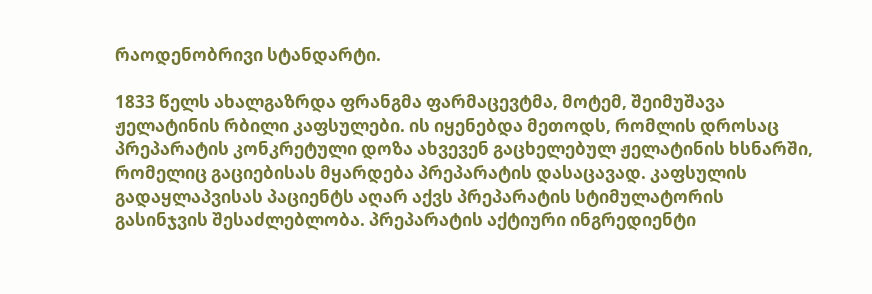რაოდენობრივი სტანდარტი.

1833 წელს ახალგაზრდა ფრანგმა ფარმაცევტმა, მოტემ, შეიმუშავა ჟელატინის რბილი კაფსულები. ის იყენებდა მეთოდს, რომლის დროსაც პრეპარატის კონკრეტული დოზა ახვევენ გაცხელებულ ჟელატინის ხსნარში, რომელიც გაციებისას მყარდება პრეპარატის დასაცავად. კაფსულის გადაყლაპვისას პაციენტს აღარ აქვს პრეპარატის სტიმულატორის გასინჯვის შესაძლებლობა. პრეპარატის აქტიური ინგრედიენტი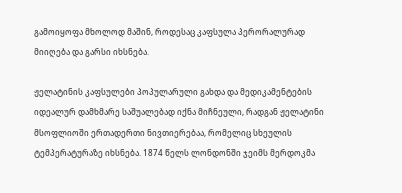გამოიყოფა მხოლოდ მაშინ, როდესაც კაფსულა პერორალურად მიიღება და გარსი იხსნება.

ჟელატინის კაფსულები პოპულარული გახდა და მედიკამენტების იდეალურ დამხმარე საშუალებად იქნა მიჩნეული, რადგან ჟელატინი მსოფლიოში ერთადერთი ნივთიერებაა, რომელიც სხეულის ტემპერატურაზე იხსნება. 1874 წელს ლონდონში ჯეიმს მერდოკმა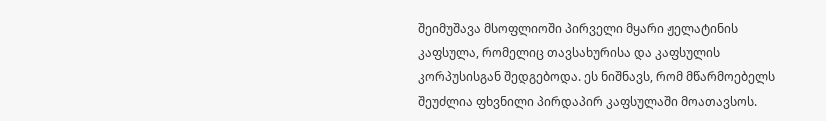შეიმუშავა მსოფლიოში პირველი მყარი ჟელატინის კაფსულა, რომელიც თავსახურისა და კაფსულის კორპუსისგან შედგებოდა. ეს ნიშნავს, რომ მწარმოებელს შეუძლია ფხვნილი პირდაპირ კაფსულაში მოათავსოს.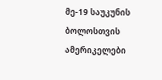მე-19 საუკუნის ბოლოსთვის ამერიკელები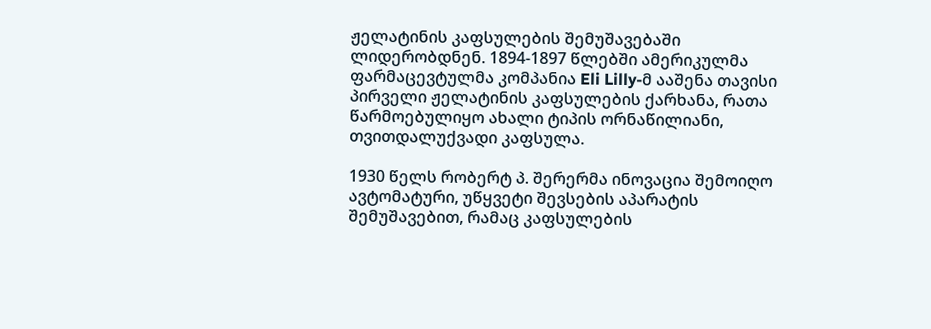ჟელატინის კაფსულების შემუშავებაში ლიდერობდნენ. 1894-1897 წლებში ამერიკულმა ფარმაცევტულმა კომპანია Eli Lilly-მ ააშენა თავისი პირველი ჟელატინის კაფსულების ქარხანა, რათა წარმოებულიყო ახალი ტიპის ორნაწილიანი, თვითდალუქვადი კაფსულა.

1930 წელს რობერტ პ. შერერმა ინოვაცია შემოიღო ავტომატური, უწყვეტი შევსების აპარატის შემუშავებით, რამაც კაფსულების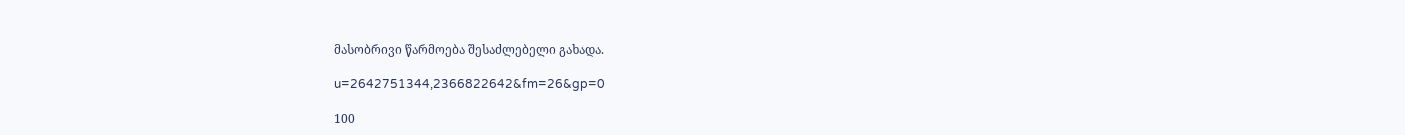მასობრივი წარმოება შესაძლებელი გახადა.

u=2642751344,2366822642&fm=26&gp=0

100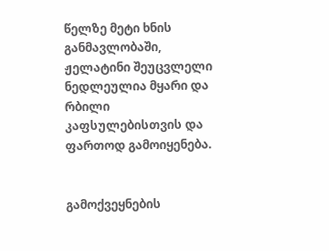წელზე მეტი ხნის განმავლობაში, ჟელატინი შეუცვლელი ნედლეულია მყარი და რბილი კაფსულებისთვის და ფართოდ გამოიყენება.


გამოქვეყნების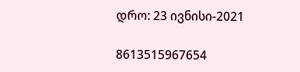დრო: 23 ივნისი-2021

8613515967654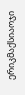ერიკმაქსიაოჯი